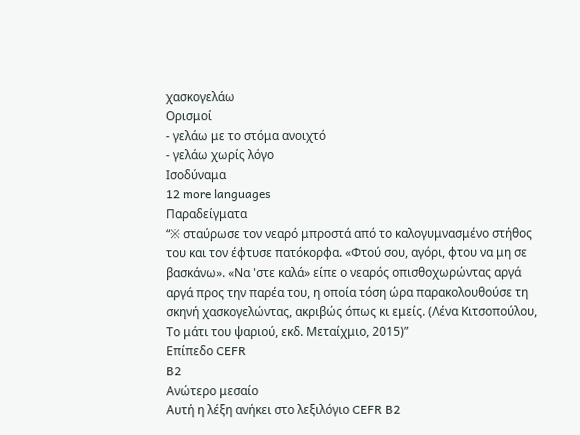χασκογελάω
Ορισμοί
- γελάω με το στόμα ανοιχτό
- γελάω χωρίς λόγο
Ισοδύναμα
12 more languages
Παραδείγματα
“※ σταύρωσε τον νεαρό μπροστά από το καλογυμνασμένο στήθος του και τον έφτυσε πατόκορφα. «Φτού σου, αγόρι, φτου να μη σε βασκάνω». «Να 'στε καλά» είπε ο νεαρός οπισθοχωρώντας αργά αργά προς την παρέα του, η οποία τόση ώρα παρακολουθούσε τη σκηνή χασκογελώντας, ακριβώς όπως κι εμείς. (Λένα Κιτσοπούλου, Το μάτι του ψαριού, εκδ. Μεταίχμιο, 2015)”
Επίπεδο CEFR
B2
Ανώτερο μεσαίο
Αυτή η λέξη ανήκει στο λεξιλόγιο CEFR B2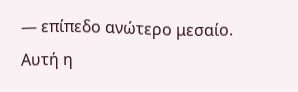— επίπεδο ανώτερο μεσαίο.
Αυτή η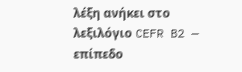λέξη ανήκει στο λεξιλόγιο CEFR B2 — επίπεδο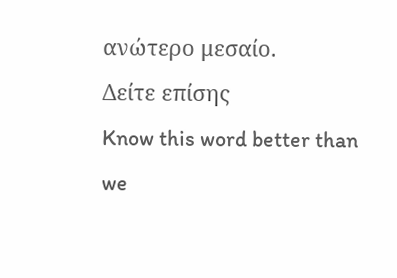ανώτερο μεσαίο.
Δείτε επίσης
Know this word better than we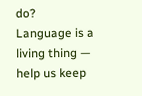do? Language is a living thing — help us keep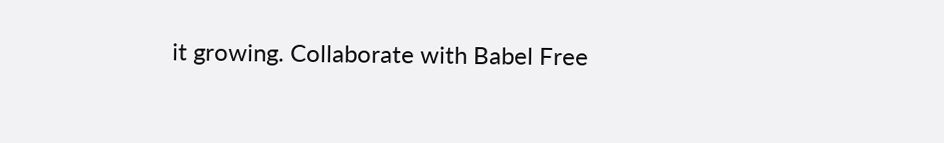it growing. Collaborate with Babel Free